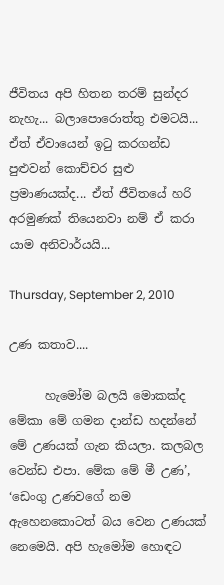ජීවිතය අපි හිතන තරම් සුන්දර නැහැ... බලාපොරොත්තු එමටයි... ඒත් ඒවායෙන් ඉටු කරගන්ඩ පුළුවන් කොච්චර සුළු ප්‍රමාණයක්ද... ඒත් ජීවිතයේ හරි අරමුණක් තියෙනවා නම් ඒ කරා යාම අනිවාර්යයි...

Thursday, September 2, 2010

උණ කතාව....

      හැමෝම බලයි මොකක්ද මේකා මේ ගමන දාන්ඩ හදන්නේ මේ උණයක් ගැන කියලා. කලබල වෙන්ඩ එපා. මේක මේ මී උණ’, ‘ඩෙංගු උණවගේ නම ඇහෙනකොටත් බය වෙන උණයක් නෙමෙයි. අපි හැමෝම හොඳට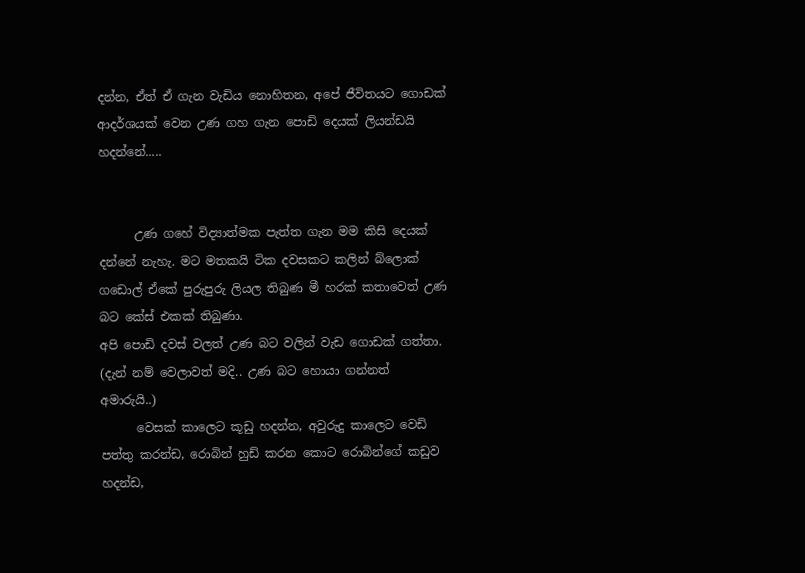දන්න, ඒත් ඒ ගැන වැඩිය නොහිතන, අපේ ජීවිතයට ගොඩක් ආදර්ශයක් වෙන උණ ගහ ගැන පොඩි දෙයක් ලියන්ඩයි හදන්නේ.....


      උණ ගහේ විද්‍යාත්මක පැත්ත ගැන මම කිසි දෙයක් දන්නේ නැහැ. මට මතකයි ටික දවසකට කලින් බ්ලොක් ගඩොල් ඒකේ පුරුපුරු ලියල තිබුණ මී හරක් කතාවෙත් උණ බට කේස් එකක් තිබුණා.
අපි පොඩි දවස් වලත් උණ බට වලින් වැඩ ගොඩක් ගත්තා. (දැන් නම් වෙලාවත් මදි.. උණ බට හොයා ගන්නත් අමාරුයි..)
      වෙසක් කාලෙට කූඩු හදන්න, අවුරුදු කාලෙට වෙඩි පත්තු කරන්ඩ, රොබින් හුඩ් කරන කොට රොබින්ගේ කඩුව හදන්ඩ,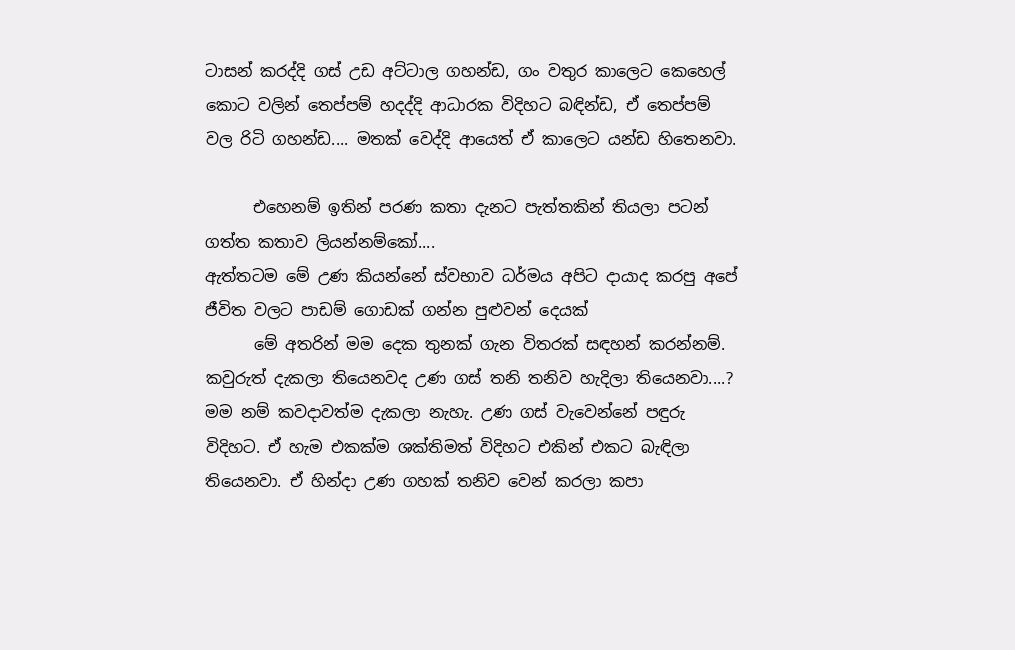ටාසන් කරද්දි ගස් උඩ අට්ටාල ගහන්ඩ, ගං වතුර කාලෙට කෙහෙල් කොට වලින් තෙප්පම් හදද්දි ආධාරක විදිහට බඳින්ඩ, ඒ තෙප්පම් වල රිටි ගහන්ඩ.... මතක් වෙද්දි ආයෙත් ඒ කාලෙට යන්ඩ හිතෙනවා.

      එහෙනම් ඉතින් පරණ කතා දැනට පැත්තකින් තියලා පටන් ගත්ත කතාව ලියන්නම්කෝ....
ඇත්තටම මේ උණ කියන්නේ ස්වභාව ධර්මය අපිට දායාද කරපු අපේ ජීවිත වලට පාඩම් ගොඩක් ගන්න පුළුවන් දෙයක්
      මේ අතරින් මම දෙක තුනක් ගැන විතරක් සඳහන් කරන්නම්. කවුරුත් දැකලා තියෙනවද උණ ගස් තනි තනිව හැදිලා තියෙනවා....? මම නම් කවදාවත්ම දැකලා නැහැ. උණ ගස් වැවෙන්නේ පඳුරු විදිහට. ඒ හැම එකක්ම ශක්තිමත් විදිහට එකින් එකට බැඳිලා තියෙනවා. ඒ හින්දා උණ ගහක් තනිව වෙන් කරලා කපා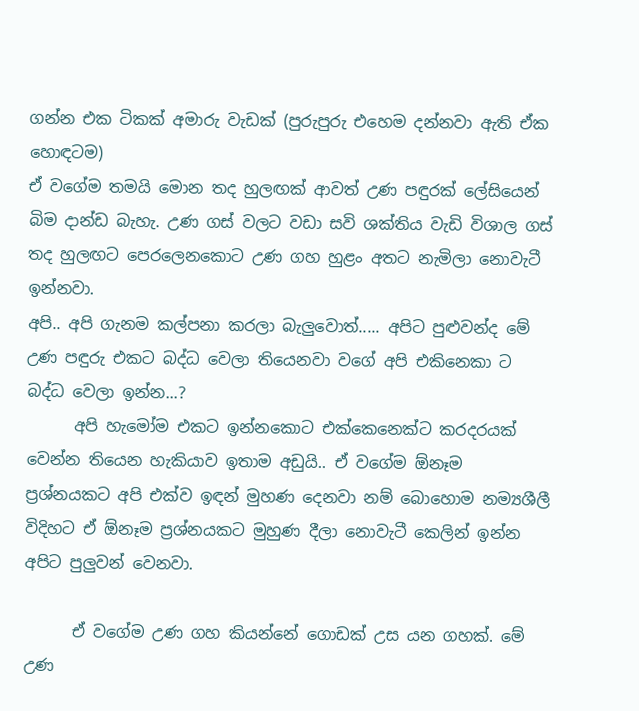ගන්න එක ටිකක් අමාරු වැඩක් (පුරුපුරු එහෙම දන්නවා ඇති ඒක හොඳටම)
ඒ වගේම තමයි මොන තද හුලඟක් ආවත් උණ පඳුරක් ලේසියෙන් බිම දාන්ඩ බැහැ. උණ ගස් වලට වඩා සවි ශක්තිය වැඩි විශාල ගස් තද හුලඟට පෙරලෙනකොට උණ ගහ හුළං අතට නැමිලා නොවැටී ඉන්නවා.
අපි.. අපි ගැනම කල්පනා කරලා බැලුවොත්..... අපිට පුළුවන්ද මේ උණ පඳුරු එකට බද්ධ වෙලා තියෙනවා වගේ අපි එකිනෙකා ට බද්ධ වෙලා ඉන්න...?
      අපි හැමෝම එකට ඉන්නකොට එක්කෙනෙක්ට කරදරයක් වෙන්න තියෙන හැකියාව ඉතාම අඩුයි.. ඒ වගේම ඕනෑම ප්‍රශ්නයකට අපි එක්ව ඉඳන් මුහණ දෙනවා නම් බොහොම නම්‍යශීලී විදිහට ඒ ඕනෑම ප්‍රශ්නයකට මුහුණ දීලා නොවැටී කෙලින් ඉන්න අපිට පුලුවන් වෙනවා.

      ඒ වගේම උණ ගහ කියන්නේ ගොඩක් උස යන ගහක්. මේ උණ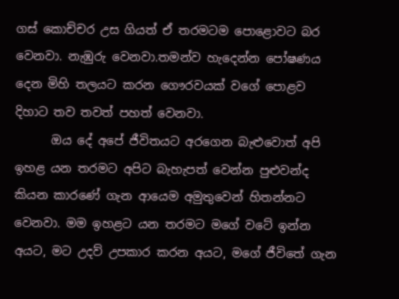ගස් කොච්චර උස ගියත් ඒ තරමටම පොළොවට බර වෙනවා. නැඹුරු වෙනවා.තමන්ව හැදෙන්න පෝෂණය දෙන මිහි තලයට කරන ගෞරවයක් වගේ පොළව දිහාට තව තවත් පහත් වෙනවා.
      ඔය දේ අපේ ජීවිතයට අරගෙන බැළුවොත් අපි ඉහළ යන තරමට අපිට බැහැපත් වෙන්න පුළුවන්ද කියන කාරණේ ගැන ආයෙම අමුතුවෙන් හිතන්නට වෙනවා. මම ඉහළට යන තරමට මගේ වටේ ඉන්න අයට, මට උදව් උපකාර කරන අයට, මගේ ජීවිතේ ගැන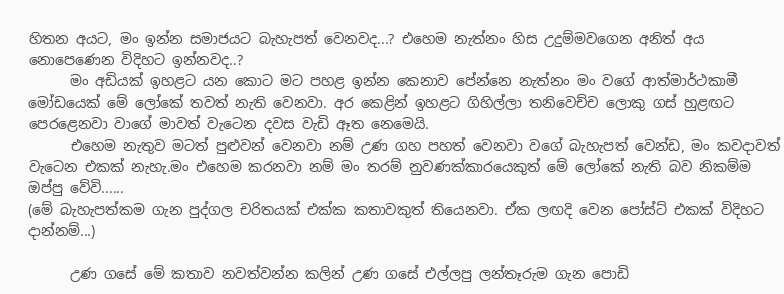හිතන අයට, මං ඉන්න සමාජයට බැහැපත් වෙනවද...? එහෙම නැත්නං හිස උදුම්මවගෙන අනිත් අය නොපෙණෙන විදිහට ඉන්නවද..?
      මං අඩියක් ඉහළට යන කොට මට පහළ ඉන්න කෙනාව පේන්නෙ නැත්නං මං වගේ ආත්මාර්ථකාමී මෝඩයෙක් මේ ලෝකේ තවත් නැති වෙනවා. අර කෙළින් ඉහළට ගිහිල්ලා තනිවෙච්ච ලොකු ගස් හුළඟට පෙරළෙනවා වාගේ මාවත් වැටෙන දවස වැඩි ඈත නෙමෙයි.
      එහෙම නැතුව මටත් පුළුවන් වෙනවා නම් උණ ගහ පහත් වෙනවා වගේ බැහැපත් වෙන්ඩ, මං කවදාවත් වැටෙන එකක් නැහැ.මං එහෙම කරනවා නම් මං තරම් නුවණක්කාරයෙකුත් මේ ලෝකේ නැති බව නිකම්ම ඔප්පු වේවි......
(මේ බැහැපත්කම ගැන පුද්ගල චරිතයක් එක්ක කතාවකුත් තියෙනවා. ඒක ලඟදි වෙන පෝස්ට් එකක් විදිහට දාන්නම්...)

      උණ ගසේ මේ කතාව නවත්වන්න කලින් උණ ගසේ එල්ලපු ලන්තෑරුම ගැන පොඩි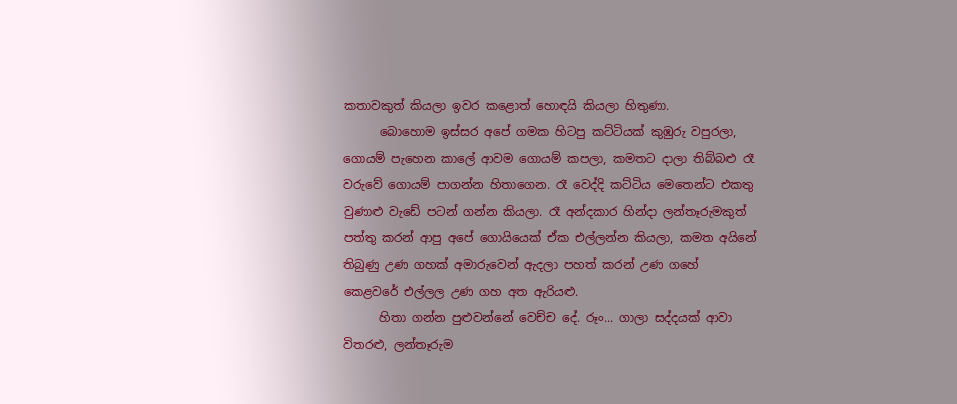කතාවකුත් කියලා ඉවර කළොත් හොඳයි කියලා හිතුණා.
      බොහොම ඉස්සර අපේ ගමක හිටපු කට්ටියක් කුඹුරු වපුරලා, ගොයම් පැහෙන කාලේ ආවම ගොයම් කපලා, කමතට දාලා තිබ්බළු රෑ වරුවේ ගොයම් පාගන්න හිතාගෙන. රෑ වෙද්දි කට්ටිය මෙතෙන්ට එකතු වුණාළු වැඩේ පටන් ගන්න කියලා. රෑ අන්දකාර හින්දා ලන්තෑරුමකුත් පත්තු කරන් ආපු අපේ ගොයියෙක් ඒක එල්ලන්න කියලා, කමත අයිනේ තිබුණු උණ ගහක් අමාරුවෙන් ඇදලා පහත් කරන් උණ ගහේ කෙළවරේ එල්ලල උණ ගහ අත ඇරියළු.
      හිතා ගන්න පුළුවන්නේ වෙච්ච දේ. රූං... ගාලා සද්දයක් ආවා විතරළු, ලන්තෑරුම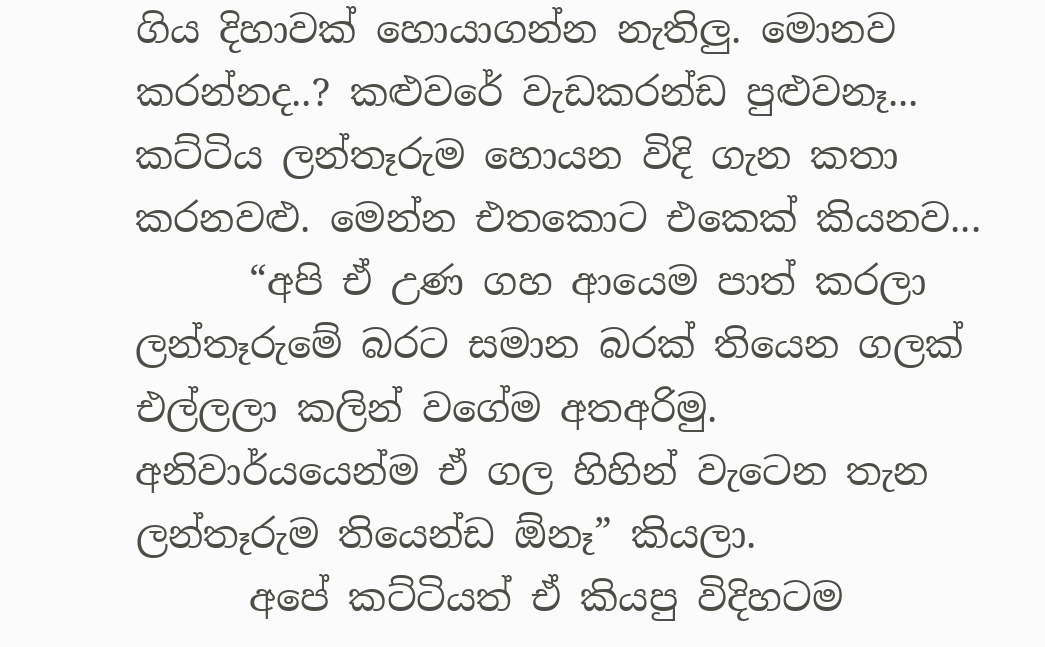ගිය දිහාවක් හොයාගන්න නැතිලු. මොනව කරන්නද..? කළුවරේ වැඩකරන්ඩ පුළුවනෑ... කට්ටිය ලන්තෑරුම හොයන විදි ගැන කතා කරනවළු. මෙන්න එතකොට එකෙක් කියනව...
      “අපි ඒ උණ ගහ ආයෙම පාත් කරලා ලන්තෑරුමේ බරට සමාන බරක් තියෙන ගලක් එල්ලලා කලින් වගේම අතඅරිමු. අනිවාර්යයෙන්ම ඒ ගල හිහින් වැටෙන තැන ලන්තෑරුම තියෙන්ඩ ඕනෑ” කියලා.
      අපේ කට්ටියත් ඒ කියපු විදිහටම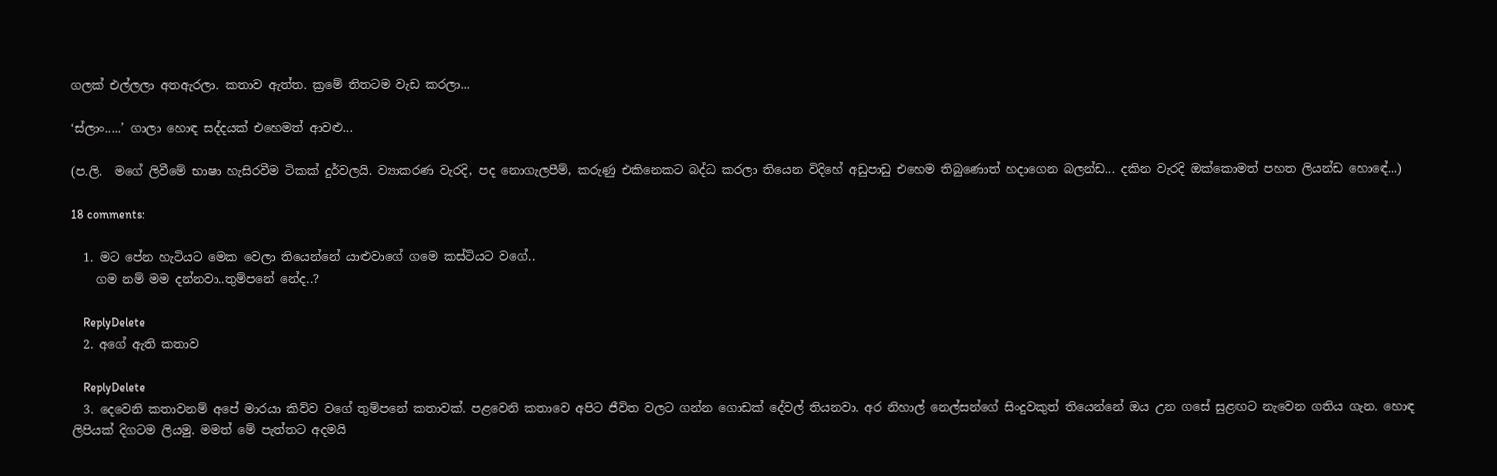ගලක් එල්ලලා අතඇරලා. කතාව ඇත්ත. ක්‍රමේ තිතටම වැඩ කරලා...

‘ස්ලාං.....’ ගාලා හොඳ සද්දයක් එහෙමත් ආවළු...

(ප.ලි.  මගේ ලිවීමේ භාෂා හැසිරවීම ටිකක් දුර්වලයි. ව්‍යාකරණ වැරදි, පද නොගැලපීම්, කරුණු එකිනෙකට බද්ධ කරලා තියෙන විදිහේ අඩුපාඩු එහෙම තිබුණොත් හදාගෙන බලන්ඩ... දකින වැරදි ඔක්කොමත් පහත ලියන්ඩ හො‍‍‍‍ඳේ...)

18 comments:

  1. මට පේන හැටියට මෙක වෙලා තියෙන්නේ යාළුවාගේ ගමෙ කස්ටියට වගේ..
    ගම නම් මම දන්නවා..තුම්පනේ නේද..?

    ReplyDelete
  2. අගේ ඇති කතාව

    ReplyDelete
  3. දෙවෙනි කතාවනම් අපේ මාරයා කිව්ව වගේ තුම්පනේ කතාවක්. පළවෙනි කතාවෙ අපිට ජීවිත වලට ගන්න ගොඩක් දේවල් තියනවා. අර නිහාල් නෙල්සන්ගේ සිංදුවකුත් තියෙන්නේ ඔය උන ගසේ සුළඟට නැවෙන ගතිය ගැන. හොඳ ලිපියක් දිගටම ලියමු. මමත් මේ පැත්තට අදමයි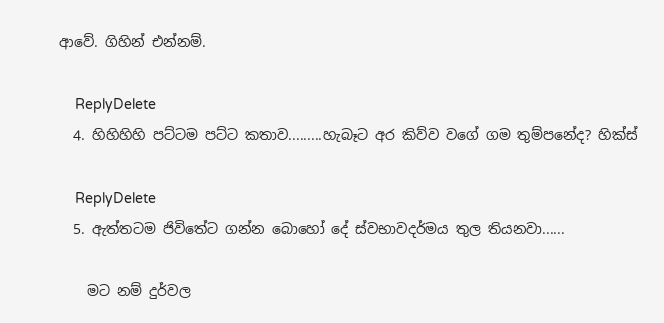ආවේ. ගිහින් එන්නම්.

    ReplyDelete
  4. හිහිහිහි පට්ටම පට්ට කතාව.........හැබෑට අර කිව්ව වගේ ගම තුම්පනේද? හික්ස්

    ReplyDelete
  5. ඇත්ත‍ටම ජිවි‍තේට ගන්න ‍බො‍හෝ ‍දේ ස්වභාවදර්මය තුල තියනවා......

    මට නම් දුර්වල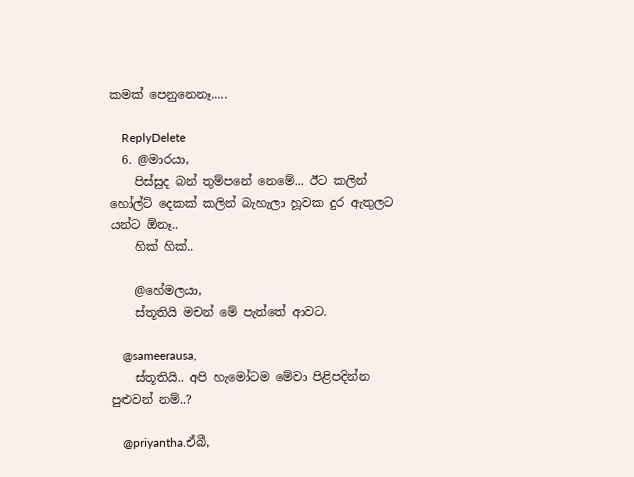කමක් ‍පෙනු‍‍නෙනෑ.....

    ReplyDelete
  6. @මාරයා,
    පිස්සුද බන් තුම්පනේ නෙමේ... ඊට ‍කලින් හෝල්ට් දෙකක් කලින් බැහැලා හූවක දුර ඇතුලට යන්ට ඕනෑ..
    හික් හික්..

    @හේමලයා,
    ස්තූතියි මචන් මේ පැත්තේ ආවට.

    @sameerausa,
    ස්තූතියි.. අපි හැමෝටම මේවා පිළිපදින්න පුළුවන් නම්..?

    @priyantha.ඒබී,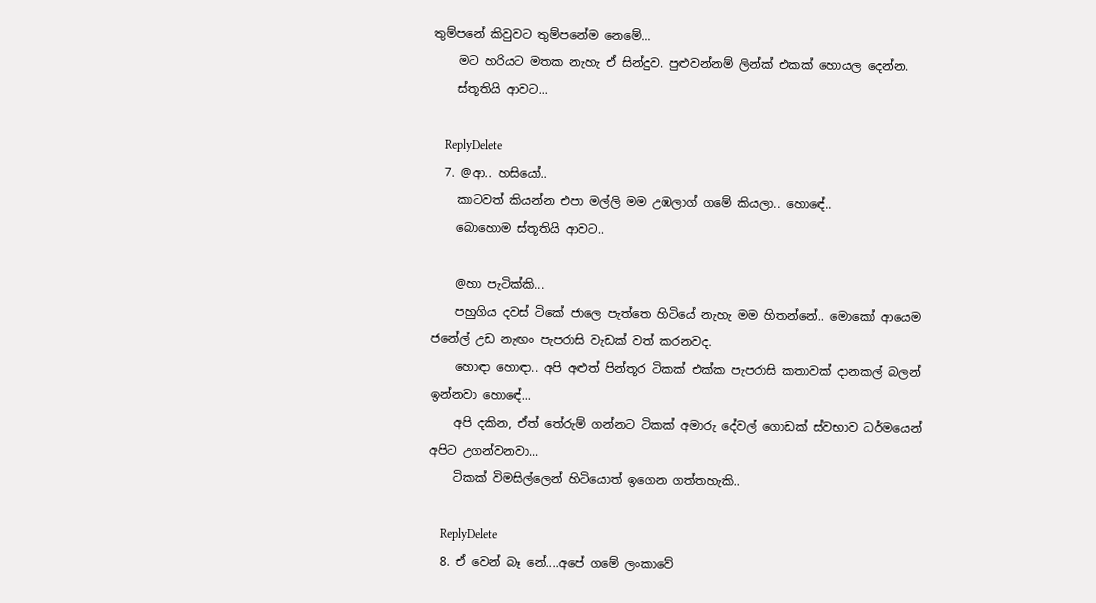තුම්පනේ කිවුවට තුම්පනේම නෙමේ...
    මට හරියට මතක නැහැ ඒ සින්දුව. පුළුවන්නම් ලින්ක් එකක් හොයල දෙන්න.
    ස්තූතියි ආවට...

    ReplyDelete
  7. @ආ.. හසියෝ..
    කාටවත් කියන්න එපා මල්ලි මම උඹලාග් ‍ගමේ කියලා.. හො‍ඳේ..
    බොහොම ස්තූතියි ආවට..

    @හා පැටික්කි...
    පහුගිය දවස් ටිකේ ජාලෙ පැත්තෙ හිටියේ නැහැ මම හිතන්නේ.. මොකෝ ආයෙම ජනේල් උඩ නැඟං පැපරාසි වැඩක් වත් කරනවද.
    හොඳා හොඳා.. අපි අළුත් පින්තූර ටිකක් එක්ක පැපරාසි කතාවක් දානකල් බලන් ඉන්නවා හො‍ඳේ...
    අපි දකින, ඒත් තේරුම් ගන්නට ටිකක් අමාරු දේවල් ගොඩක් ස්වභාව ධර්මයෙන් අපිට උගන්වනවා...
    ටිකක් විමසිල්ලෙන් හිටියොත් ඉගෙන ගත්තහැකි..

    ReplyDelete
  8. ඒ වෙන් බෑ නේ....අපේ ගමේ ලංකාවේ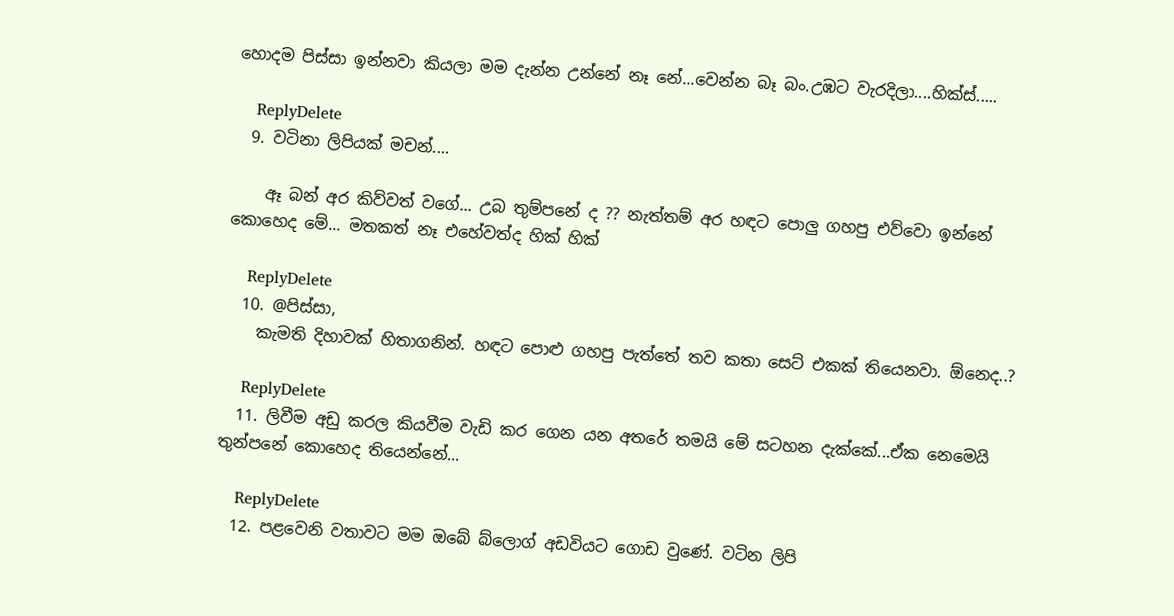හොදම පිස්සා ඉන්නවා කියලා මම දැන්න උන්නේ නෑ නේ...වෙන්න බෑ බං.උඹට වැරදිලා....හික්ස්.....

    ReplyDelete
  9. වටිනා ලිපියක් මචන්....

    ඈ බන් අර කිව්වත් වගේ... උබ තුම්පනේ ද ?? නැත්තම් අර හඳට පොලු ගහපු එව්වො ඉන්නේ කොහෙද මේ... මතකත් නෑ එහේවත්ද හික් හික්

    ReplyDelete
  10. @පිස්සා,
    කැමති දිහාවක් හිතාගනින්. හඳට පොළු ගහපු පැත්තේ තව කතා සෙට් එකක් තියෙනවා. ඕනෙද..?

    ReplyDelete
  11. ලිවීම අඩු කරල කියවීම වැඩි කර ගෙන යන අතරේ තමයි මේ සටහන දැක්කේ...ඒක නෙමෙයි තුන්පනේ කොහෙද තියෙන්නේ...

    ReplyDelete
  12. පළවෙනි වතාවට මම ‍ඔබේ බ්ලොග් අඩවියට ගොඩ වුණේ. වටින ලිපි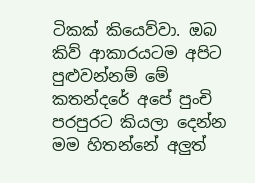ටිකක් කියෙව්වා. ඔබ කිව් ආකාරයටම අපිට පුළුවන්නම් මේ කතන්දරේ අපේ පුංචි පරපුරට කියලා දෙන්න මම හිතන්නේ අලුත්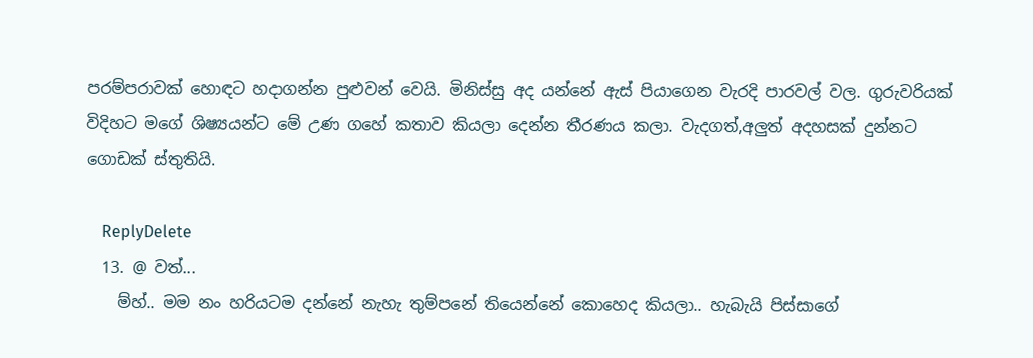පරම්පරාවක් හොඳට හදාගන්න පුළුවන් වෙයි. මිනිස්සු අද යන්නේ ඇස් පියාගෙන වැරදි පාරවල් වල. ගුරුවරියක් විදිහට මගේ ශිෂ්‍යයන්ට මේ උණ ගහේ කතාව කියලා දෙන්න තීරණය කලා. වැදගත්,අලුත් අදහසක් දුන්නට ගොඩක් ස්තුතියි.

    ReplyDelete
  13. @ වත්...
    ම්හ්.. මම නං හරියටම දන්නේ නැහැ තුම්පනේ තියෙන්නේ කොහෙද කියලා.. හැබැයි පිස්සාගේ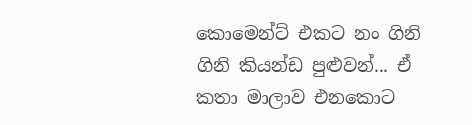කොමෙන්ට් එකට නං ගිනි ගිනි කියන්ඩ පුළුවන්... ඒ කතා මාලාව එනකොට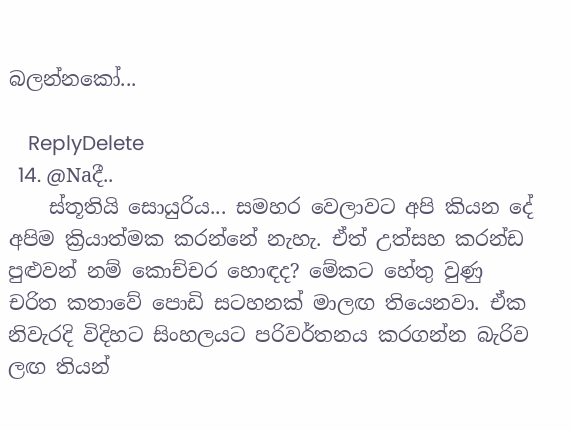බලන්නකෝ...

    ReplyDelete
  14. @Naදී..
    ස්තූතියි සොයුරිය... සමහර වෙලාවට අපි කියන දේ අපිම ක්‍රියාත්මක කරන්නේ නැහැ. ඒත් උත්සහ කරන්ඩ පුළුවන් නම් කොච්චර හොඳද? මේකට හේතු වුණු චරිත කතාවේ පොඩි සටහනක් මාලඟ තියෙනවා. ඒක නිවැරදි ‍විදිහට සිංහලයට පරිවර්තනය කරගන්න බැරිව ලඟ තියන්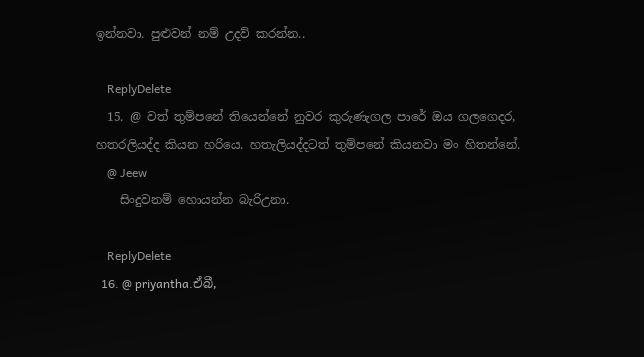ඉන්නවා. පුළුවන් නම් උදව් කරන්න..

    ReplyDelete
  15. @ වත් තුම්පනේ තියෙන්නේ නුවර කුරුණැගල පාරේ ඔය ගලගෙදර, හතරලියද්ද කියන හරියෙ. හතැලියද්දටත් තුම්පනේ කියනවා මං හිතන්නේ.
    @ Jeew
    සිංදුවනම් හොයන්න බැරිඋනා.

    ReplyDelete
  16. @ priyantha.ඒබී,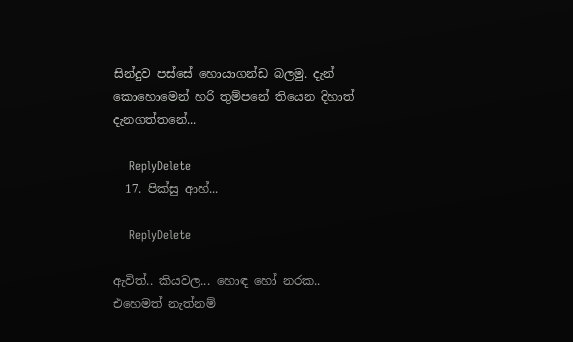සින්දුව පස්සේ හොයාගන්ඩ බලමු. දැන් කොහොමෙන් හරි තුම්පනේ තියෙන දිහාත් දැනගත්තනේ...

    ReplyDelete
  17. පික්සු ආහ්...

    ReplyDelete

ඇවිත්.. කියවල... හොඳ හෝ නරක..
එහෙමත් නැත්නම්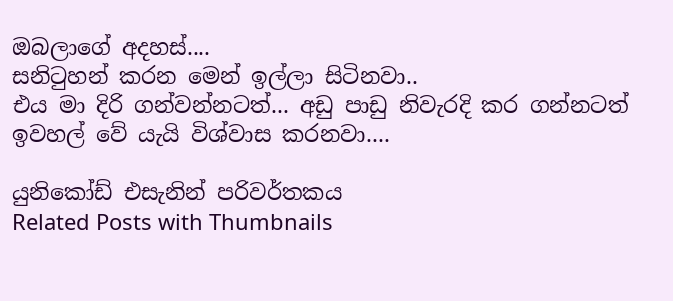ඔබලාගේ අදහස්....
සනිටුහන් කරන මෙන් ඉල්ලා සිටිනවා..
එය මා දිරි ගන්වන්නටත්... අඩු පාඩු නිවැරදි කර ගන්නටත්
ඉවහල් වේ යැයි විශ්වාස කරනවා....

යුනිකෝඩ් එසැනින් පරිවර්තකය
Related Posts with Thumbnails